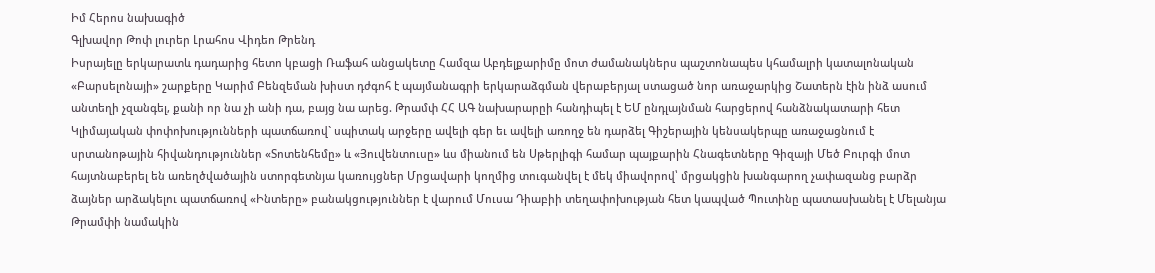Իմ Հերոս նախագիծ
Գլխավոր Թոփ լուրեր Լրահոս Վիդեո Թրենդ
Իսրայելը երկարատև դադարից հետո կբացի Ռաֆահ անցակետը Համզա Աբդելքարիմը մոտ ժամանակներս պաշտոնապես կհամալրի կատալոնական «Բարսելոնայի» շարքերը Կարիմ Բենզեման խիստ դժգոհ է պայմանագրի երկարաձգման վերաբերյալ ստացած նոր առաջարկից Շատերն էին ինձ ասում անտեղի չզանգել, քանի որ նա չի անի դա, բայց նա արեց. Թրամփ ՀՀ ԱԳ նախարարըի հանդիպել է ԵՄ ընդլայնման հարցերով հանձնակատարի հետ Կլիմայական փոփոխությունների պատճառով` սպիտակ արջերը ավելի գեր եւ ավելի առողջ են դարձել Գիշերային կենսակերպը առաջացնում է սրտանոթային հիվանդություններ «Տոտենհեմը» և «Յուվենտուսը» ևս միանում են Սթերլիգի համար պայքարին Հնագետները Գիզայի Մեծ Բուրգի մոտ հայտնաբերել են առեղծվածային ստորգետնյա կառույցներ Մրցավարի կողմից տուգանվել է մեկ միավորով՝ մրցակցին խանգարող չափազանց բարձր ձայներ արձակելու պատճառով «Ինտերը» բանակցություններ է վարում Մուսա Դիաբիի տեղափոխության հետ կապված Պուտինը պատասխանել է Մելանյա Թրամփի նամակին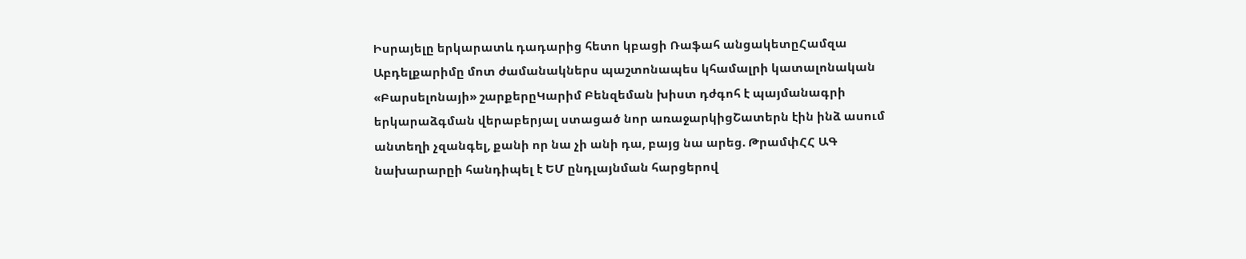Իսրայելը երկարատև դադարից հետո կբացի Ռաֆահ անցակետըՀամզա Աբդելքարիմը մոտ ժամանակներս պաշտոնապես կհամալրի կատալոնական «Բարսելոնայի» շարքերըԿարիմ Բենզեման խիստ դժգոհ է պայմանագրի երկարաձգման վերաբերյալ ստացած նոր առաջարկիցՇատերն էին ինձ ասում անտեղի չզանգել, քանի որ նա չի անի դա, բայց նա արեց. ԹրամփՀՀ ԱԳ նախարարըի հանդիպել է ԵՄ ընդլայնման հարցերով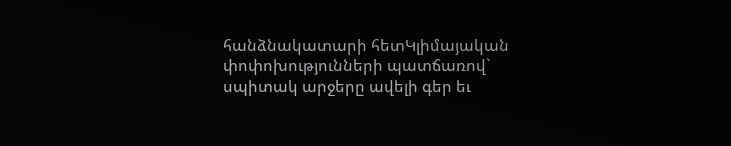հանձնակատարի հետԿլիմայական փոփոխությունների պատճառով` սպիտակ արջերը ավելի գեր եւ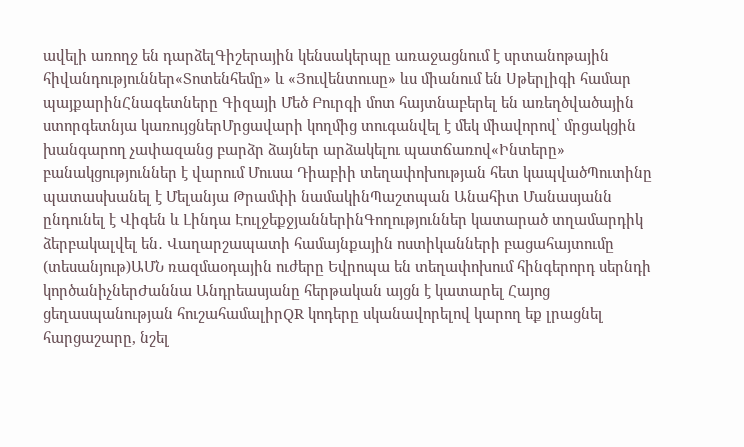ավելի առողջ են դարձելԳիշերային կենսակերպը առաջացնում է սրտանոթային հիվանդություններ«Տոտենհեմը» և «Յուվենտուսը» ևս միանում են Սթերլիգի համար պայքարինՀնագետները Գիզայի Մեծ Բուրգի մոտ հայտնաբերել են առեղծվածային ստորգետնյա կառույցներՄրցավարի կողմից տուգանվել է մեկ միավորով՝ մրցակցին խանգարող չափազանց բարձր ձայներ արձակելու պատճառով«Ինտերը» բանակցություններ է վարում Մուսա Դիաբիի տեղափոխության հետ կապվածՊուտինը պատասխանել է Մելանյա Թրամփի նամակինՊաշտպան Անահիտ Մանասյանն ընդունել է Վիգեն և Լինդա ԷուլջեքջյաններինԳողություններ կատարած տղամարդիկ ձերբակալվել են․ Վաղարշապատի համայնքային ոստիկանների բացահայտումը (տեսանյութ)ԱՄՆ ռազմաօդային ուժերը Եվրոպա են տեղափոխում հինգերորդ սերնդի կործանիչներԺաննա Անդրեասյանը հերթական այցն է կատարել Հայոց ցեղասպանության հուշահամալիրQR կոդերը սկանավորելով կարող եք լրացնել հարցաշարը, նշել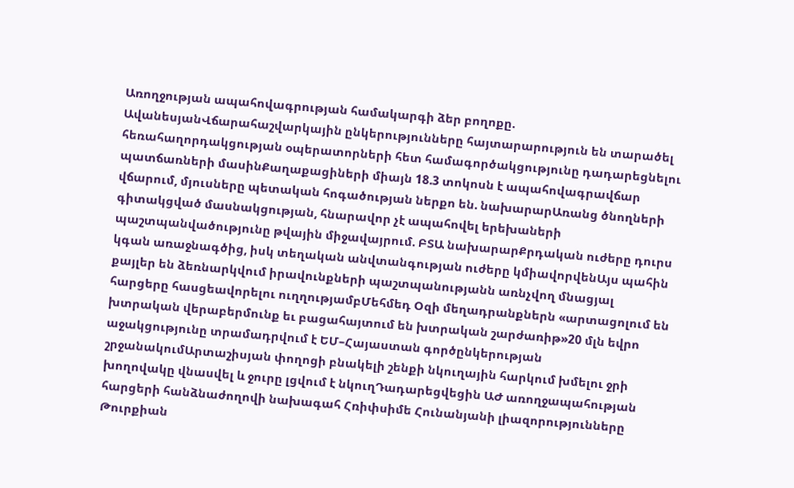Առողջության ապահովագրության համակարգի ձեր բողոքը. ԱվանեսյանՎճարահաշվարկային ընկերությունները հայտարարություն են տարածել հեռահաղորդակցության օպերատորների հետ համագործակցությունը դադարեցնելու պատճառների մասինՔաղաքացիների միայն 18.3 տոկոսն է ապահովագրավճար վճարում, մյուսները պետական հոգածության ներքո են. նախարարԱռանց ծնողների գիտակցված մասնակցության, հնարավոր չէ ապահովել երեխաների պաշտպանվածությունը թվային միջավայրում. ԲՏԱ նախարարՔրդական ուժերը դուրս կգան առաջնագծից, իսկ տեղական անվտանգության ուժերը կմիավորվենԱյս պահին քայլեր են ձեռնարկվում իրավունքների պաշտպանությանն առնչվող մնացյալ հարցերը հասցեավորելու ուղղությամբՄեհմեդ Օզի մեղադրանքներն «արտացոլում են խտրական վերաբերմունք եւ բացահայտում են խտրական շարժառիթ»20 մլն եվրո աջակցությունը տրամադրվում է ԵՄ–Հայաստան գործընկերության շրջանակումԱրտաշիսյան փողոցի բնակելի շենքի նկուղային հարկում խմելու ջրի խողովակը վնասվել և ջուրը լցվում է նկուղԴադարեցվեցին ԱԺ առողջապահության հարցերի հանձնաժողովի նախագահ Հռիփսիմե Հունանյանի լիազորությունները Թուրքիան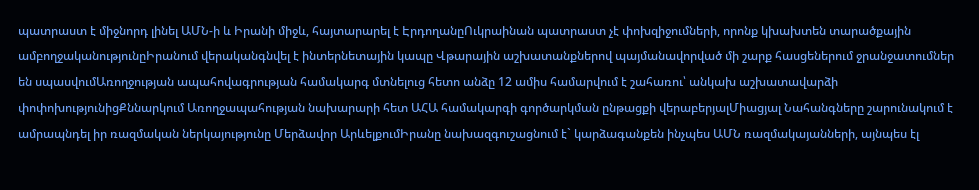պատրաստ է միջնորդ լինել ԱՄՆ-ի և Իրանի միջև, հայտարարել է ԷրդողանըՈւկրաինան պատրաստ չէ փոխզիջումների, որոնք կխախտեն տարածքային ամբողջականությունըԻրանում վերականգնվել է ինտերնետային կապը Վթարային աշխատանքներով պայմանավորված մի շարք հասցեներում ջրանջատումներ են սպասվումԱռողջության ապահովագրության համակարգ մտնելուց հետո անձը 12 ամիս համարվում է շահառու՝ անկախ աշխատավարձի փոփոխությունիցՔննարկում Առողջապահության նախարարի հետ ԱՀԱ համակարգի գործարկման ընթացքի վերաբերյալՄիացյալ Նահանգները շարունակում է ամրապնդել իր ռազմական ներկայությունը Մերձավոր ԱրևելքումԻրանը նախազգուշացնում է` կարձագանքեն ինչպես ԱՄՆ ռազմակայանների, այնպես էլ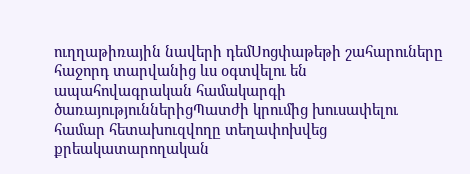ուղղաթիռային նավերի դեմՍոցփաթեթի շահարուները հաջորդ տարվանից ևս օգտվելու են ապահովագրական համակարգի ծառայություններիցՊատժի կրումից խուսափելու համար հետախուզվողը տեղափոխվեց քրեակատարողական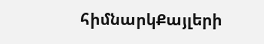հիմնարկՔայլերի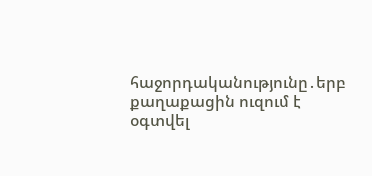հաջորդականությունը․երբ քաղաքացին ուզում է օգտվել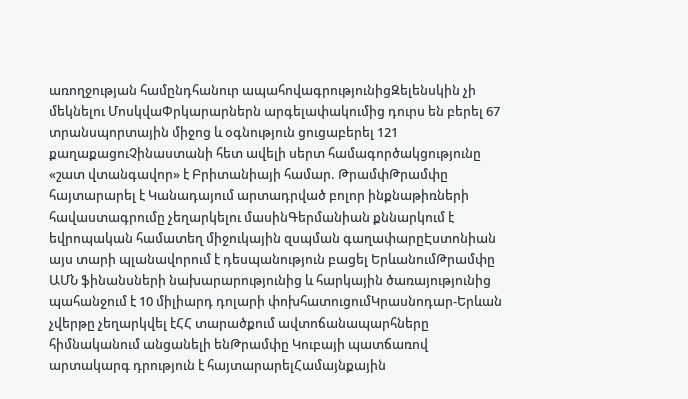առողջության համընդհանուր ապահովագրությունիցԶելենսկին չի մեկնելու ՄոսկվաՓրկարարներն արգելափակումից դուրս են բերել 67 տրանսպորտային միջոց և օգնություն ցուցաբերել 121 քաղաքացուՉինաստանի հետ ավելի սերտ համագործակցությունը «շատ վտանգավոր» է Բրիտանիայի համար. ԹրամփԹրամփը հայտարարել է Կանադայում արտադրված բոլոր ինքնաթիռների հավաստագրումը չեղարկելու մասինԳերմանիան քննարկում է եվրոպական համատեղ միջուկային զսպման գաղափարըԷստոնիան այս տարի պլանավորում է դեսպանություն բացել ԵրևանումԹրամփը ԱՄՆ ֆինանսների նախարարությունից և հարկային ծառայությունից պահանջում է 10 միլիարդ դոլարի փոխհատուցումԿրասնոդար-Երևան չվերթը չեղարկվել էՀՀ տարածքում ավտոճանապարհները հիմնականում անցանելի ենԹրամփը Կուբայի պատճառով արտակարգ դրություն է հայտարարելՀամայնքային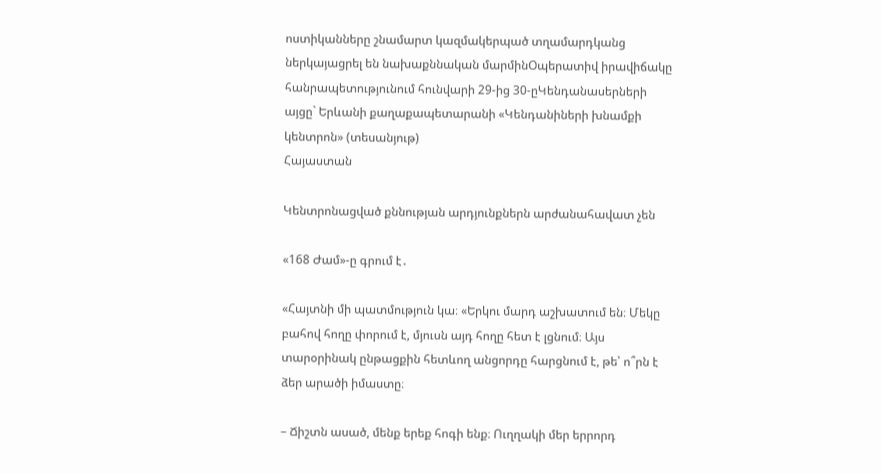ոստիկանները շնամարտ կազմակերպած տղամարդկանց ներկայացրել են նախաքննական մարմինՕպերատիվ իրավիճակը հանրապետությունում հունվարի 29-ից 30-ըԿենդանասերների այցը` Երևանի քաղաքապետարանի «Կենդանիների խնամքի կենտրոն» (տեսանյութ)
Հայաստան

Կենտրոնացված քննության արդյունքներն արժանահավատ չեն

«168 Ժամ»-ը գրում է․

«Հայտնի մի պատմություն կա։ «Երկու մարդ աշխատում են։ Մեկը բահով հողը փորում է, մյուսն այդ հողը հետ է լցնում։ Այս տարօրինակ ընթացքին հետևող անցորդը հարցնում է, թե՝ ո՞րն է ձեր արածի իմաստը։

– Ճիշտն ասած, մենք երեք հոգի ենք։ Ուղղակի մեր երրորդ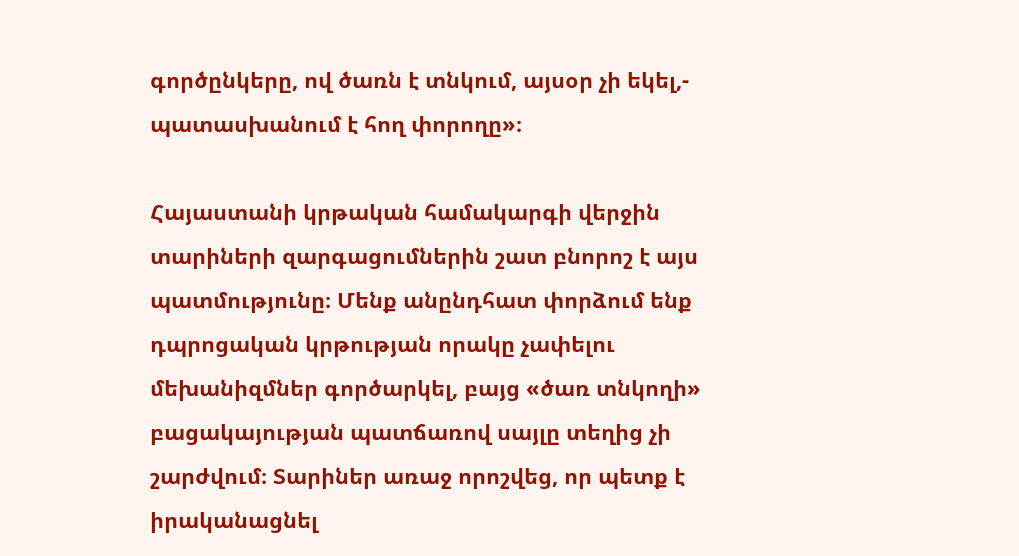գործընկերը, ով ծառն է տնկում, այսօր չի եկել,- պատասխանում է հող փորողը»։

Հայաստանի կրթական համակարգի վերջին տարիների զարգացումներին շատ բնորոշ է այս պատմությունը։ Մենք անընդհատ փորձում ենք դպրոցական կրթության որակը չափելու մեխանիզմներ գործարկել, բայց «ծառ տնկողի» բացակայության պատճառով սայլը տեղից չի շարժվում։ Տարիներ առաջ որոշվեց, որ պետք է իրականացնել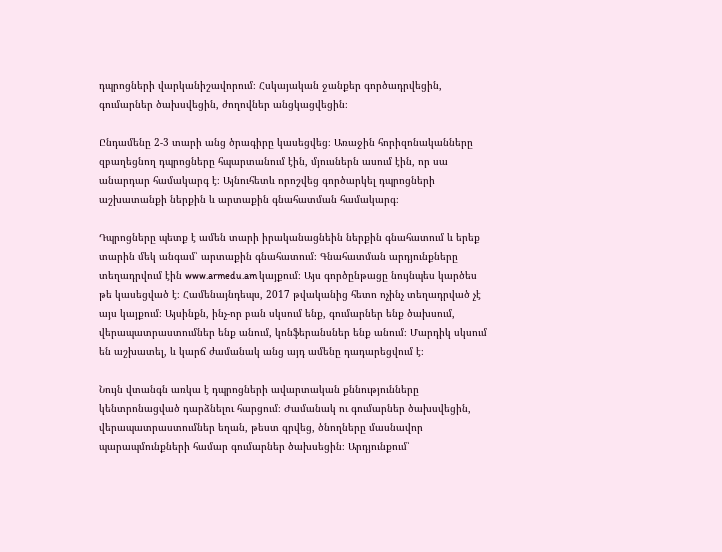դպրոցների վարկանիշավորում։ Հսկայական ջանքեր գործադրվեցին, գումարներ ծախսվեցին, ժողովներ անցկացվեցին։

Ընդամենը 2-3 տարի անց ծրագիրը կասեցվեց։ Առաջին հորիզոնականները զբաղեցնող դպրոցները հպարտանում էին, մյուսներն ասում էին, որ սա անարդար համակարգ է։ Այնուհետև որոշվեց գործարկել դպրոցների աշխատանքի ներքին և արտաքին գնահատման համակարգ։

Դպրոցները պետք է ամեն տարի իրականացնեին ներքին գնահատում և երեք տարին մեկ անգամ՝ արտաքին գնահատում։ Գնահատման արդյունքները տեղադրվում էին www.armedu.am կայքում։ Այս գործընթացը նույնպես կարծես թե կասեցված է։ Համենայնդեպս, 2017 թվականից հետո ոչինչ տեղադրված չէ այս կայքում։ Այսինքն, ինչ-որ բան սկսում ենք, գումարներ ենք ծախսում, վերապատրաստումներ ենք անում, կոնֆերանսներ ենք անում։ Մարդիկ սկսում են աշխատել, և կարճ ժամանակ անց այդ ամենը դադարեցվում է։

Նույն վտանգն առկա է դպրոցների ավարտական քննությունները կենտրոնացված դարձնելու հարցում։ Ժամանակ ու գումարներ ծախսվեցին, վերապատրաստումներ եղան, թեստ գրվեց, ծնողները մասնավոր պարապմունքների համար գումարներ ծախսեցին։ Արդյունքում՝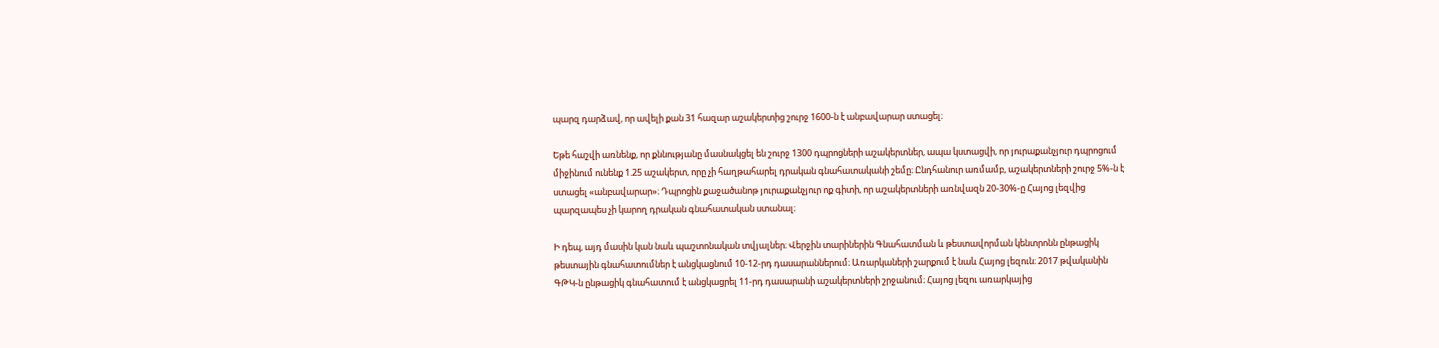պարզ դարձավ, որ ավելի քան 31 հազար աշակերտից շուրջ 1600-ն է անբավարար ստացել։

Եթե հաշվի առնենք, որ քննությանը մասնակցել են շուրջ 1300 դպրոցների աշակերտներ, ապա կստացվի, որ յուրաքանչյուր դպրոցում միջինում ունենք 1.25 աշակերտ, որը չի հաղթահարել դրական գնահատականի շեմը։ Ընդհանուր առմամբ, աշակերտների շուրջ 5%-ն է ստացել «անբավարար»։ Դպրոցին քաջածանոթ յուրաքանչյուր ոք գիտի, որ աշակերտների առնվազն 20-30%-ը Հայոց լեզվից պարզապես չի կարող դրական գնահատական ստանալ։

Ի դեպ, այդ մասին կան նաև պաշտոնական տվյալներ։ Վերջին տարիներին Գնահատման և թեստավորման կենտրոնն ընթացիկ թեստային գնահատումներ է անցկացնում 10-12-րդ դասարաններում։ Առարկաների շարքում է նաև Հայոց լեզուն։ 2017 թվականին ԳԹԿ-ն ընթացիկ գնահատում է անցկացրել 11-րդ դասարանի աշակերտների շրջանում։ Հայոց լեզու առարկայից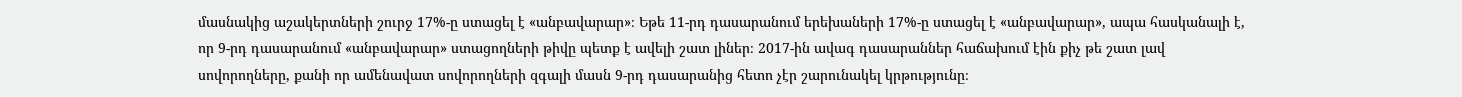մասնակից աշակերտների շուրջ 17%-ը ստացել է «անբավարար»։ Եթե 11-րդ դասարանում երեխաների 17%-ը ստացել է «անբավարար», ապա հասկանալի է, որ 9-րդ դասարանում «անբավարար» ստացողների թիվը պետք է ավելի շատ լիներ։ 2017-ին ավագ դասարաններ հաճախում էին քիչ թե շատ լավ սովորողները, քանի որ ամենավատ սովորողների զգալի մասն 9-րդ դասարանից հետո չէր շարունակել կրթությունը։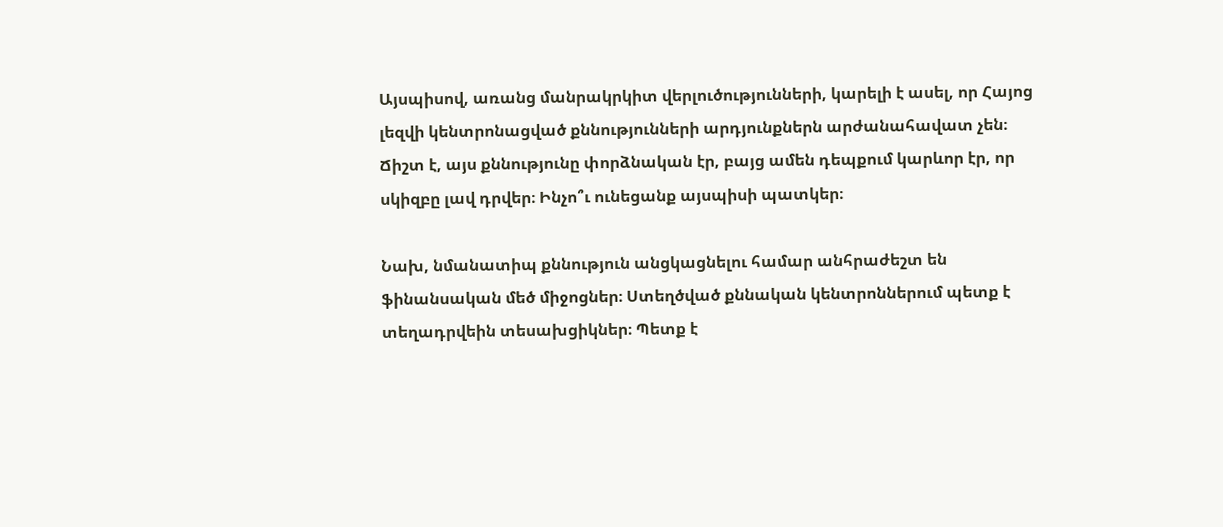Այսպիսով, առանց մանրակրկիտ վերլուծությունների, կարելի է ասել, որ Հայոց լեզվի կենտրոնացված քննությունների արդյունքներն արժանահավատ չեն։ Ճիշտ է, այս քննությունը փորձնական էր, բայց ամեն դեպքում կարևոր էր, որ սկիզբը լավ դրվեր։ Ինչո՞ւ ունեցանք այսպիսի պատկեր։

Նախ, նմանատիպ քննություն անցկացնելու համար անհրաժեշտ են ֆինանսական մեծ միջոցներ։ Ստեղծված քննական կենտրոններում պետք է տեղադրվեին տեսախցիկներ։ Պետք է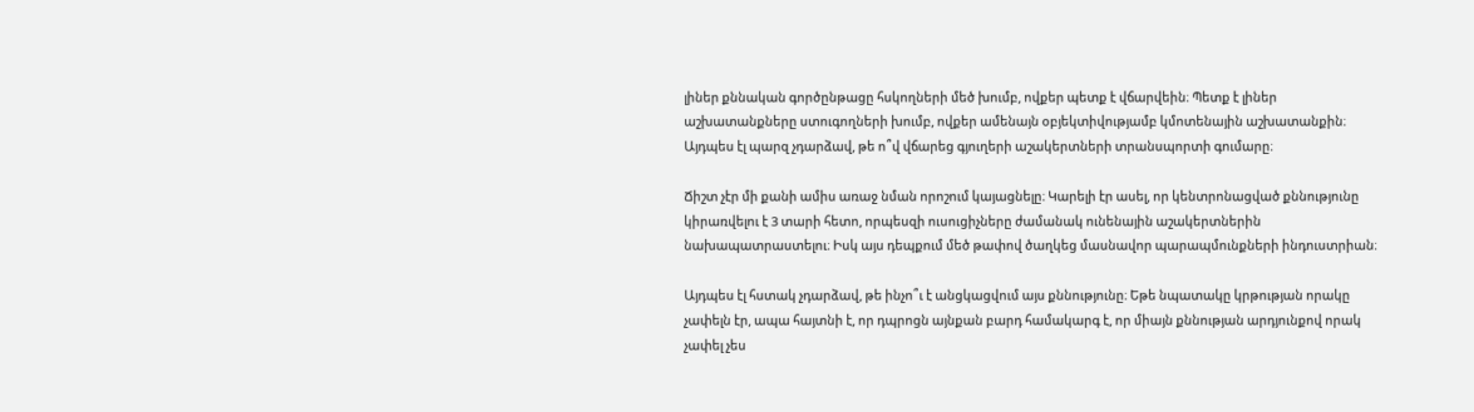լիներ քննական գործընթացը հսկողների մեծ խումբ, ովքեր պետք է վճարվեին։ Պետք է լիներ աշխատանքները ստուգողների խումբ, ովքեր ամենայն օբյեկտիվությամբ կմոտենային աշխատանքին։ Այդպես էլ պարզ չդարձավ, թե ո՞վ վճարեց գյուղերի աշակերտների տրանսպորտի գումարը։

Ճիշտ չէր մի քանի ամիս առաջ նման որոշում կայացնելը։ Կարելի էր ասել, որ կենտրոնացված քննությունը կիրառվելու է 3 տարի հետո, որպեսզի ուսուցիչները ժամանակ ունենային աշակերտներին նախապատրաստելու։ Իսկ այս դեպքում մեծ թափով ծաղկեց մասնավոր պարապմունքների ինդուստրիան։

Այդպես էլ հստակ չդարձավ, թե ինչո՞ւ է անցկացվում այս քննությունը։ Եթե նպատակը կրթության որակը չափելն էր, ապա հայտնի է, որ դպրոցն այնքան բարդ համակարգ է, որ միայն քննության արդյունքով որակ չափել չես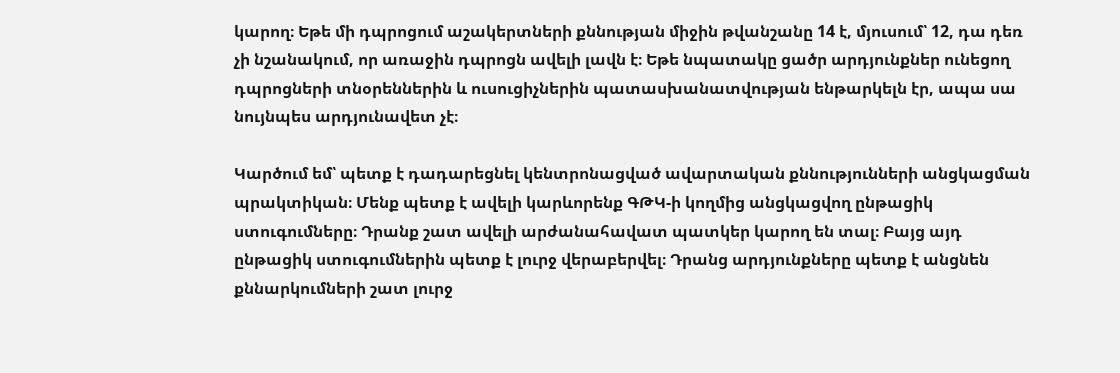կարող։ Եթե մի դպրոցում աշակերտների քննության միջին թվանշանը 14 է, մյուսում՝ 12, դա դեռ չի նշանակում, որ առաջին դպրոցն ավելի լավն է։ Եթե նպատակը ցածր արդյունքներ ունեցող դպրոցների տնօրեններին և ուսուցիչներին պատասխանատվության ենթարկելն էր, ապա սա նույնպես արդյունավետ չէ։

Կարծում եմ՝ պետք է դադարեցնել կենտրոնացված ավարտական քննությունների անցկացման պրակտիկան։ Մենք պետք է ավելի կարևորենք ԳԹԿ-ի կողմից անցկացվող ընթացիկ ստուգումները։ Դրանք շատ ավելի արժանահավատ պատկեր կարող են տալ։ Բայց այդ ընթացիկ ստուգումներին պետք է լուրջ վերաբերվել։ Դրանց արդյունքները պետք է անցնեն քննարկումների շատ լուրջ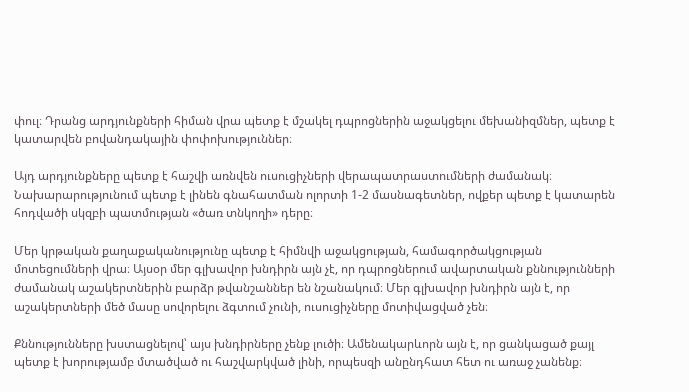փուլ։ Դրանց արդյունքների հիման վրա պետք է մշակել դպրոցներին աջակցելու մեխանիզմներ, պետք է կատարվեն բովանդակային փոփոխություններ։

Այդ արդյունքները պետք է հաշվի առնվեն ուսուցիչների վերապատրաստումների ժամանակ։ Նախարարությունում պետք է լինեն գնահատման ոլորտի 1-2 մասնագետներ, ովքեր պետք է կատարեն հոդվածի սկզբի պատմության «ծառ տնկողի» դերը։

Մեր կրթական քաղաքականությունը պետք է հիմնվի աջակցության, համագործակցության մոտեցումների վրա։ Այսօր մեր գլխավոր խնդիրն այն չէ, որ դպրոցներում ավարտական քննությունների ժամանակ աշակերտներին բարձր թվանշաններ են նշանակում։ Մեր գլխավոր խնդիրն այն է, որ աշակերտների մեծ մասը սովորելու ձգտում չունի, ուսուցիչները մոտիվացված չեն։

Քննությունները խստացնելով՝ այս խնդիրները չենք լուծի։ Ամենակարևորն այն է, որ ցանկացած քայլ պետք է խորությամբ մտածված ու հաշվարկված լինի, որպեսզի անընդհատ հետ ու առաջ չանենք։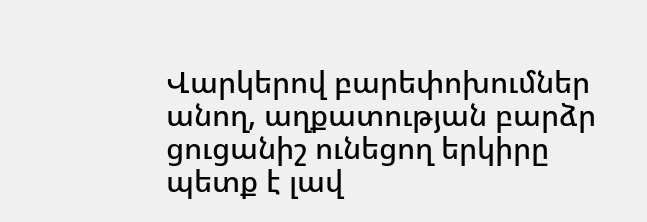Վարկերով բարեփոխումներ անող, աղքատության բարձր ցուցանիշ ունեցող երկիրը պետք է լավ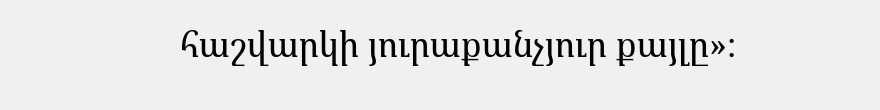հաշվարկի յուրաքանչյուր քայլը»։